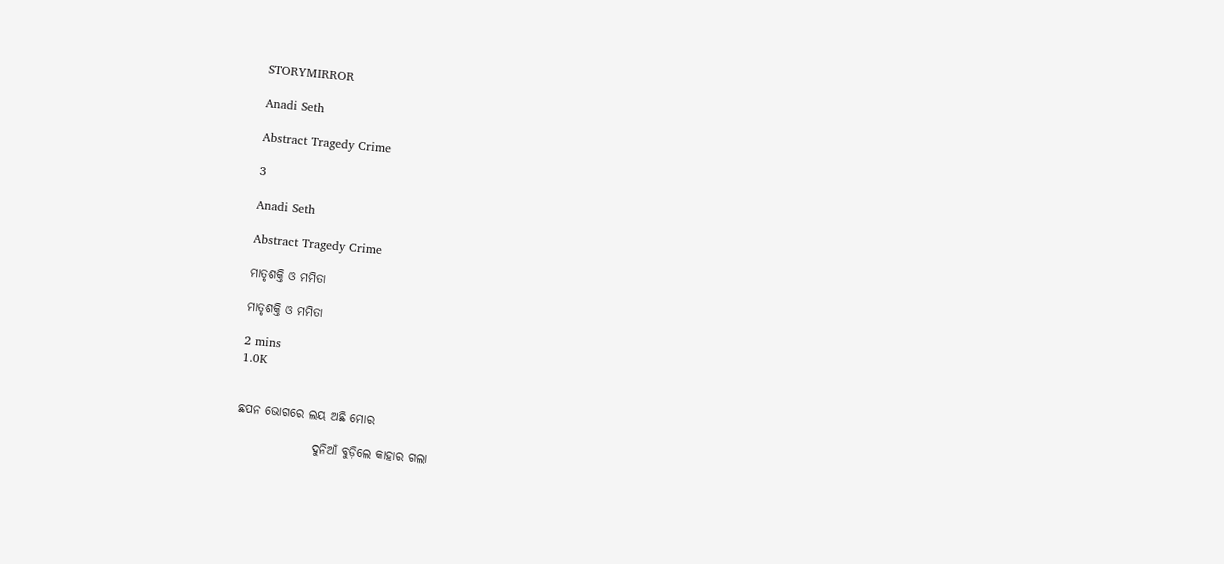STORYMIRROR

Anadi Seth

Abstract Tragedy Crime

3

Anadi Seth

Abstract Tragedy Crime

ମାତୃଶକ୍ତି ଓ ମମିତା

ମାତୃଶକ୍ତି ଓ ମମିତା

2 mins
1.0K


ଛପନ ଭୋଗରେ ଲୟ ଅଛି ମୋର

                ଦୁନିଆଁ ବୁଡ଼ିଲେ କାହାର ଗଲା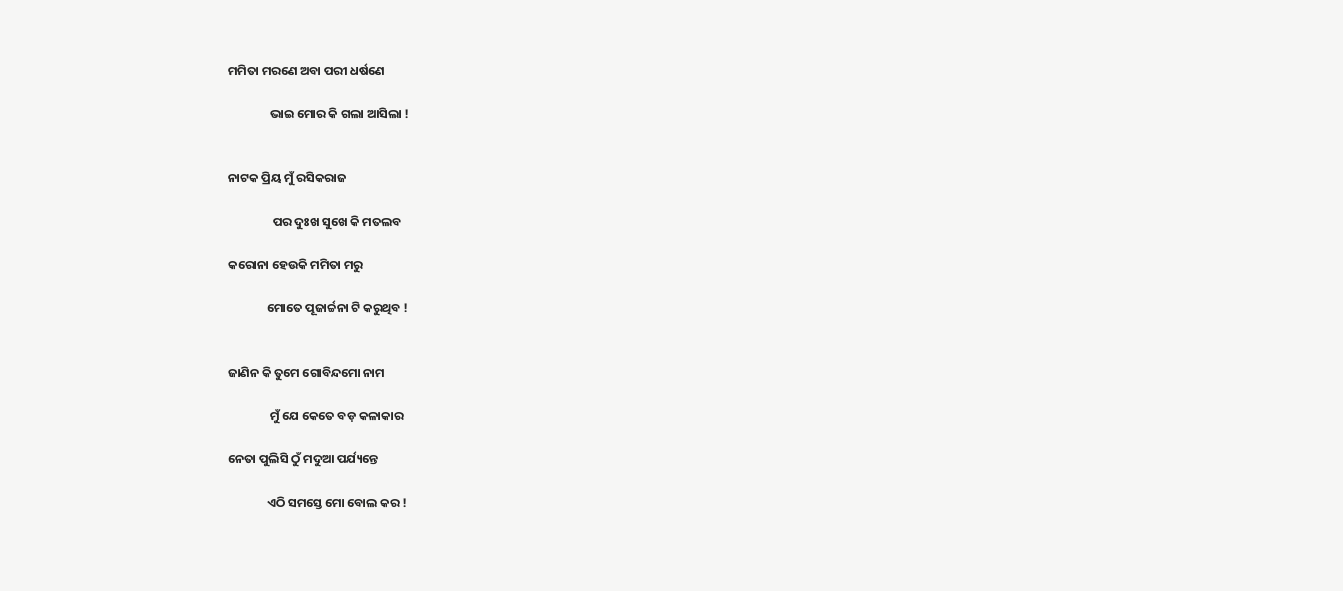ମମିତା ମରଣେ ଅବା ପରୀ ଧର୍ଷଣେ

               ଭାଇ ମୋର କି ଗଲା ଆସିଲା !


ନାଟକ ପ୍ରିୟ ମୁଁ ରସିକରାଜ

                ପର ଦୁଃଖ ସୁଖେ କି ମତଲବ

କରୋନା ହେଉକି ମମିତା ମରୁ

              ମୋତେ ପୂଜାର୍ଚ୍ଚନା ଟି କରୁଥିବ !


ଜାଣିନ କି ତୁମେ ଗୋବିନ୍ଦମୋ ନାମ

               ମୁଁ ଯେ କେତେ ବଡ଼ କଳାକାର

ନେତା ପୁଲିସି ଠୁଁ ମଦୁଆ ପର୍ଯ୍ୟନ୍ତେ

              ଏଠି ସମସ୍ତେ ମୋ ବୋଲ କର !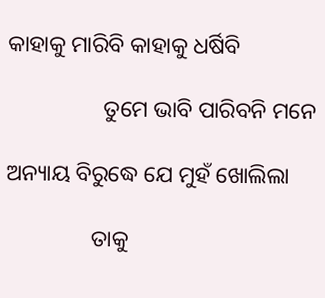କାହାକୁ ମାରିବି କାହାକୁ ଧର୍ଷିବି

                 ତୁମେ ଭାବି ପାରିବନି ମନେ

ଅନ୍ୟାୟ ବିରୁଦ୍ଧେ ଯେ ମୁହଁ ଖୋଲିଲା

               ତାକୁ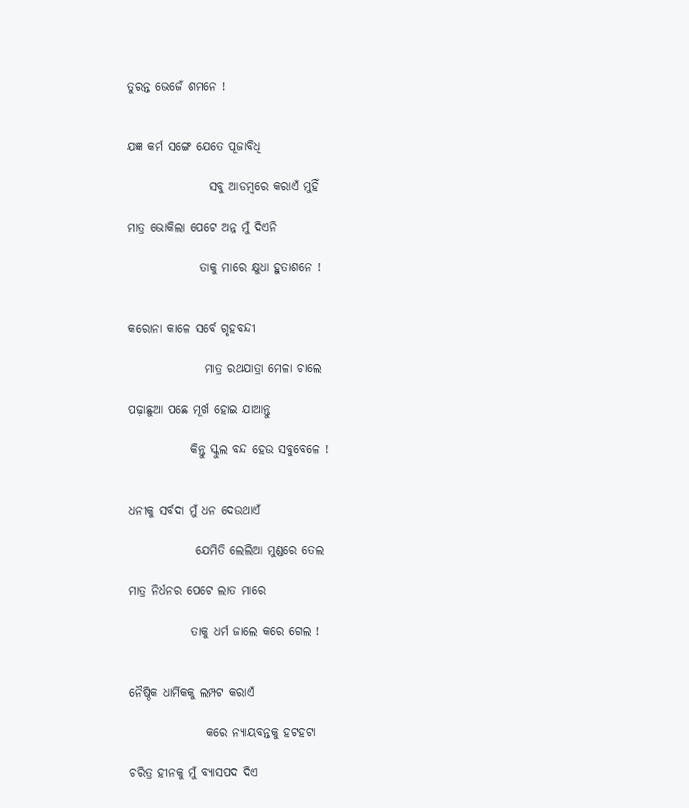ତୁରନ୍ତ ଭେଜେଁ ଶମନେ !


ଯଜ୍ଞ କର୍ମ ସଙ୍ଗେ ଯେତେ ପୂଜାବିଧି

                 ସବୁ ଆଡମ୍ବରେ କରାଏଁ ମୁହିଁ

ମାତ୍ର ଭୋକିଲା ପେଟେ ଅନ୍ନ ମୁଁ ଦିଏନି

               ତାକୁ ମାରେ କ୍ଷୁଧା ହୁତାଶନେ !


କରୋନା କାଳେ ସର୍ବେ ଗୃହବନ୍ଦୀ

                ମାତ୍ର ରଥଯାତ୍ରା ମେଳା ଚାଲେ

ପଢ଼ାଛୁଆ ପଛେ ମୂର୍ଖ ହୋଇ ଯାଆନ୍ତୁ

             କିନ୍ତୁ ସ୍କୁଲ ବନ୍ଦ ହେଉ ସବୁବେଳେ !


ଧନୀକୁ ସର୍ବଦା ମୁଁ ଧନ ଦେଉଥାଏଁ

              ଯେମିତି ଲେଲିଆ ମୁଣ୍ଡରେ ତେଲ

ମାତ୍ର ନିର୍ଧନର ପେଟେ ଲାତ ମାରେ

             ତାକୁ ଧର୍ମ ଜାଲେ କରେ ଗେଲ !


ନୈଷ୍ଠିକ ଧାର୍ମିକକୁ ଲମ୍ପଟ କରାଏଁ

                କରେ ନ୍ୟାୟବନ୍ତକୁ ହଟହଟା

ଚରିତ୍ର ହୀନକୁ ମୁଁ ବ୍ୟାସପଦ ଦିଏ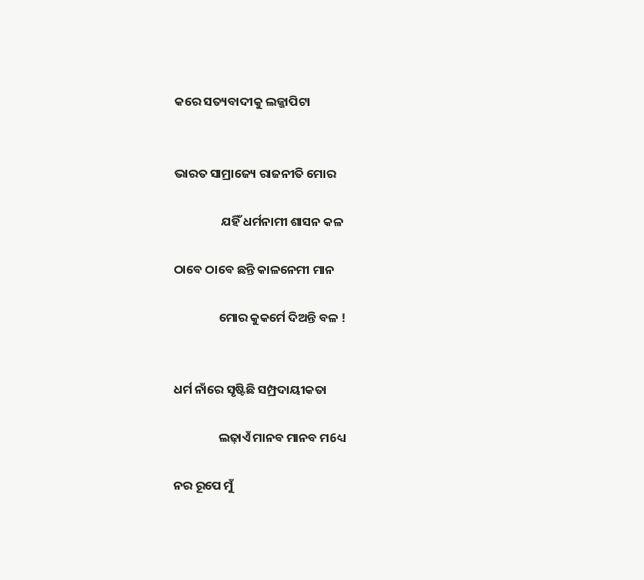କରେ ସତ୍ୟବାଦୀକୁ ଲଜ୍ଜାପିଟା


ଭାରତ ସାମ୍ରାଜ୍ୟେ ରାଜନୀତି ମୋର

                 ଯହିଁ ଧର୍ମନାମୀ ଶାସନ କଳ

ଠାବେ ଠାବେ ଛନ୍ତି କାଳନେମୀ ମାନ

                ମୋର କୁକର୍ମେ ଦିଅନ୍ତି ବଳ !


ଧର୍ମ ନାଁରେ ସୃଷ୍ଟିଛି ସମ୍ପ୍ରଦାୟୀକତା

                ଲଢ଼ାଏଁ ମାନବ ମାନବ ମ6ଧ୍ୟ

ନର ରୂପେ ମୁଁ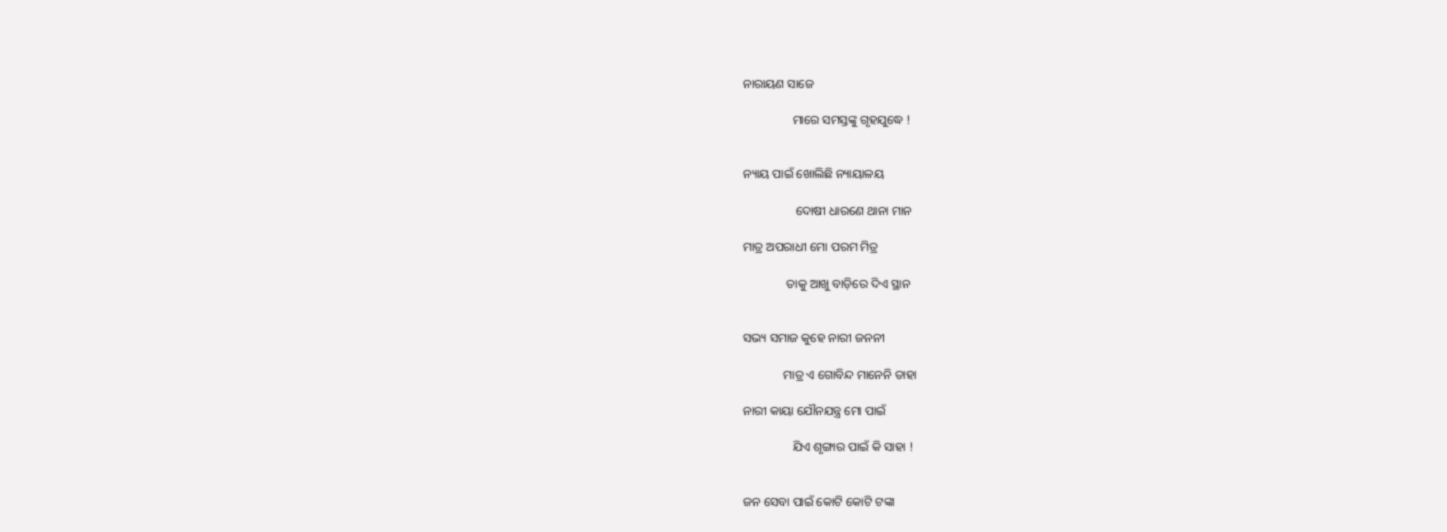ନାରାୟଣ ସାଜେ

                ମାରେ ସମସ୍ତଙ୍କୁ ଗୃହଯୁଦ୍ଧେ !


ନ୍ୟାୟ ପାଇଁ ଖୋଲିଛି ନ୍ୟାୟାଳୟ

                 ଦୋଷୀ ଧାରଣେ ଥାନା ମାନ

ମାତ୍ର ଅପରାଧୀ ମୋ ପରମ ମିତ୍ର

              ତାକୁ ଆଖୁ ବାଡ଼ିରେ ଦିଏ ସ୍ଥାନ


ସଭ୍ୟ ସମାଜ କୁହେ ନାରୀ ଜନନୀ

             ମାତ୍ର ଏ ଗୋବିନ୍ଦ ମାନେନି ତାହା

ନାରୀ କାୟା ଯୌନଯନ୍ତ୍ର ମୋ ପାଇଁ

                ଯିଏ ଶୃଙ୍ଗାର ପାଇଁ କି ସାହା !


ଜନ ସେବା ପାଇଁ କୋଟି କୋଟି ଟଙ୍କା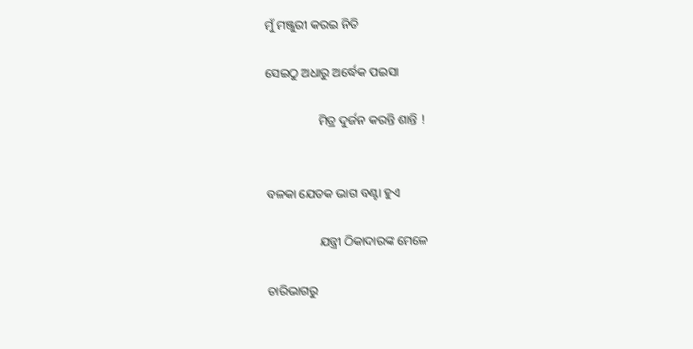ମୁଁ ମଞ୍ଜୁରୀ କରଇ ନିତି

ସେଇଠୁ ଅଧାରୁ ଅର୍ଦ୍ଧେକ ପଇସା

                 ମିତ୍ର ଦୁର୍ଜନ କରନ୍ତି ଶାନ୍ତି !


ବଳକା ଯେତକ ଭାଗ ବଣ୍ଟା ହୁଏ

                 ଯନ୍ତ୍ରୀ ଠିକାଦାରଙ୍କ ମେଳେ

ଚାରିଭାଗରୁ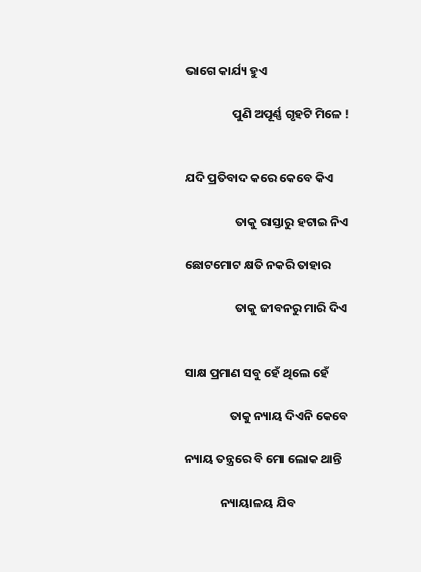ଭାଗେ କାର୍ଯ୍ୟ ହୁଏ

                 ପୁଣି ଅପୂର୍ଣ୍ଣ ଗୃହଟି ମିଳେ !


ଯଦି ପ୍ରତିବାଦ କରେ କେବେ କିଏ

                  ତାକୁ ରାସ୍ତାରୁ ହଟାଇ ନିଏ

ଛୋଟମୋଟ କ୍ଷତି ନକରି ତାହାର

                  ତାକୁ ଜୀବନରୁ ମାରି ଦିଏ


ସାକ୍ଷ ପ୍ରମାଣ ସବୁ ହେଁ ଥିଲେ ହେଁ

                ତାକୁ ନ୍ୟାୟ ଦିଏନି କେବେ

ନ୍ୟାୟ ତନ୍ତ୍ରରେ ବି ମୋ ଲୋକ ଥାନ୍ତି

             ନ୍ୟାୟାଳୟ ଯିବ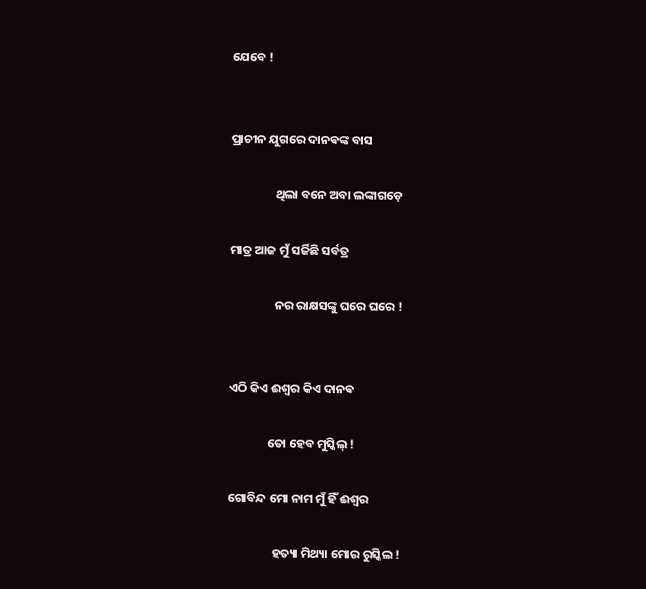ଯେବେ !


ପ୍ରାଚୀନ ଯୁଗରେ ଦାନଵଙ୍କ ବାସ

                ଥିଲା ବନେ ଅବା ଲଙ୍କାଗଡ଼େ

ମାତ୍ର ଆଜ ମୁଁ ସର୍ଜିଛି ସର୍ବତ୍ର

                ନର ରାକ୍ଷସଙ୍କୁ ଘରେ ଘରେ !


ଏଠି କିଏ ଈଶ୍ୱର କିଏ ଦାନଵ

              ତୋ ହେବ ମୁସ୍କିଲ୍ !

ଗୋବିନ୍ଦ ମୋ ନାମ ମୁଁ ହିଁ ଈଶ୍ୱର

                ହତ୍ୟା ମିଥ୍ୟା ମୋର ରୁସ୍କିଲ !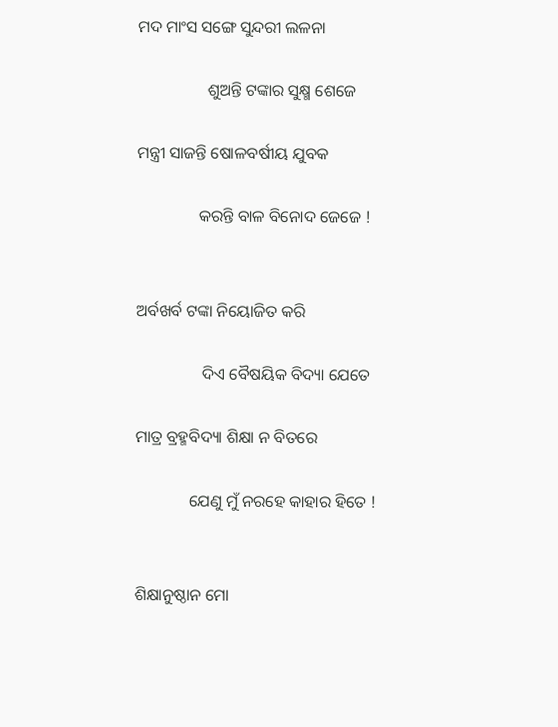ମଦ ମାଂସ ସଙ୍ଗେ ସୁନ୍ଦରୀ ଲଳନା

                 ଶୁଅନ୍ତି ଟଙ୍କାର ସୁକ୍ଷ୍ମ ଶେଜେ

ମନ୍ତ୍ରୀ ସାଜନ୍ତି ଷୋଳବର୍ଷୀୟ ଯୁବକ

               କରନ୍ତି ବାଳ ବିନୋଦ ଜେଜେ !


ଅର୍ବଖର୍ବ ଟଙ୍କା ନିୟୋଜିତ କରି

                ଦିଏ ବୈଷୟିକ ବିଦ୍ୟା ଯେତେ

ମାତ୍ର ବ୍ରହ୍ମବିଦ୍ୟା ଶିକ୍ଷା ନ ବିତରେ

             ଯେଣୁ ମୁଁ ନରହେ କାହାର ହିତେ !


ଶିକ୍ଷାନୁଷ୍ଠାନ ମୋ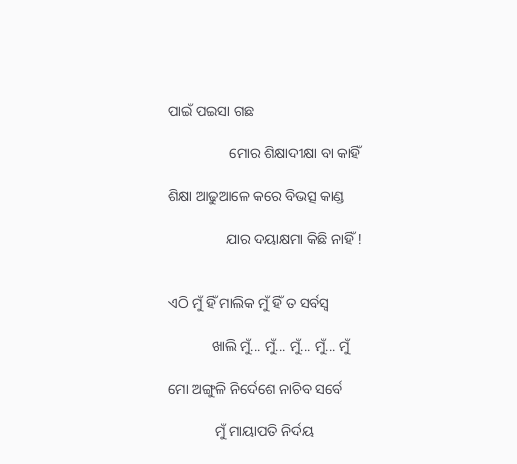ପାଇଁ ପଇସା ଗଛ

                 ମୋର ଶିକ୍ଷାଦୀକ୍ଷା ବା କାହିଁ

ଶିକ୍ଷା ଆଢୁଆଳେ କରେ ବିଭତ୍ସ କାଣ୍ଡ

                ଯାର ଦୟାକ୍ଷମା କିଛି ନାହିଁ !


ଏଠି ମୁଁ ହିଁ ମାଲିକ ମୁଁ ହିଁ ତ ସର୍ବସ୍ବ

            ଖାଲି ମୁଁ... ମୁଁ... ମୁଁ... ମୁଁ... ମୁଁ

ମୋ ଅଙ୍ଗୁଳି ନିର୍ଦେଶେ ନାଚିବ ସର୍ବେ

             ମୁଁ ମାୟାପତି ନିର୍ଦୟ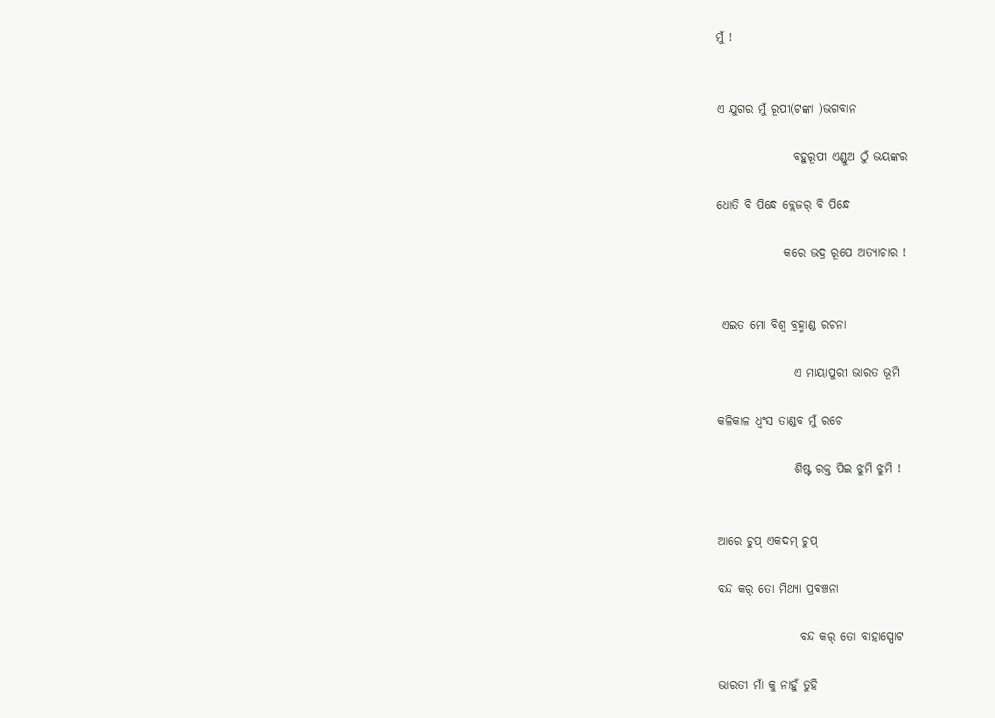ମୁଁ !


ଏ ଯୁଗର ମୁଁ ରୂପୀ(ଟଙ୍କା )ଭଗବାନ

                ବହୁରୂପୀ ଏଣ୍ଡୁଅ ଠୁଁ ଭୟଙ୍କର

ଧୋତି ବି ପିନ୍ଧେ ବ୍ଲେଜର୍ ବି ପିନ୍ଧେ

              କରେ ଭଦ୍ର ରୂପେ ଅତ୍ୟାଚାର !


 ଏଇତ ମୋ ବିଶ୍ୱ ବ୍ରହ୍ମାଣ୍ଡ ରଚନା

                ଏ ମାୟାପୁରୀ ଭାରତ ଭୂମି

କଳିକାଳ ଧ୍ବଂସ ତାଣ୍ଡବ ମୁଁ ରଚେ

                ଶିଷ୍ଟ ରକ୍ତ ପିଇ ଝୁମି ଝୁମି !


ଆରେ ଚୁପ୍ ଏକଦମ୍ ଚୁପ୍

ବନ୍ଦ କର୍ ତୋ ମିଥ୍ୟା ପ୍ରବଞ୍ଚନା

                 ବନ୍ଦ କର୍ ତୋ ବାହାସ୍ପୋଟ

ଭାରତୀ ମାଁ କୁ ନାହୁଁ ତୁହି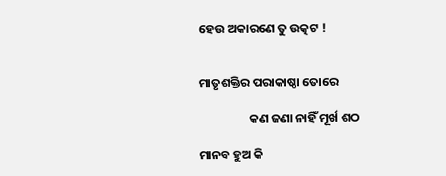ହେଉ ଅକାରଣେ ତୁ ଉତ୍କଟ !


ମାତୃଶକ୍ତିର ପରାକାଷ୍ଠା ତୋରେ

                  କଣ ଜଣା ନାହିଁ ମୂର୍ଖ ଶଠ

ମାନବ ହୁଅ କି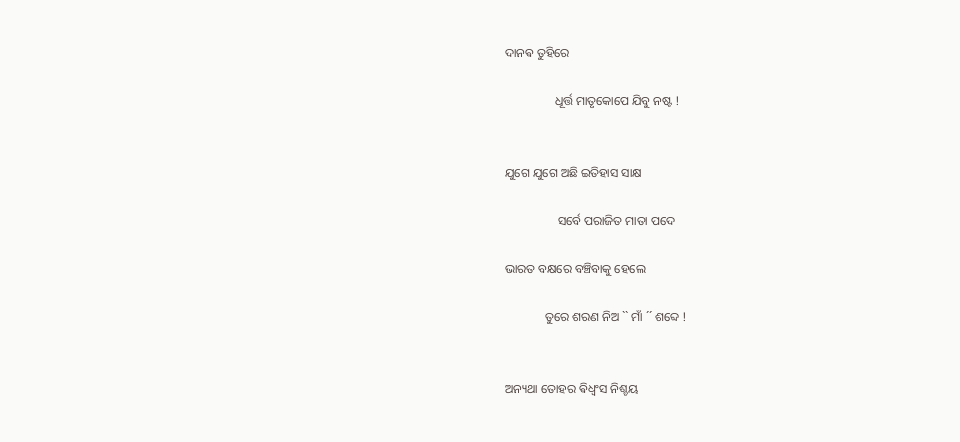ଦାନଵ ତୁହିରେ

                ଧୂର୍ତ୍ତ ମାତୃକୋପେ ଯିବୁ ନଷ୍ଟ !


ଯୁଗେ ଯୁଗେ ଅଛି ଇତିହାସ ସାକ୍ଷ

                 ସର୍ବେ ପରାଜିତ ମାତା ପଦେ

ଭାରତ ବକ୍ଷରେ ବଞ୍ଚିବାକୁ ହେଲେ

             ତୁରେ ଶରଣ ନିଅ `` ମାଁ ´´ ଶବ୍ଦେ !


ଅନ୍ୟଥା ତୋହର ଵିଧ୍ଵଂସ ନିଶ୍ଚୟ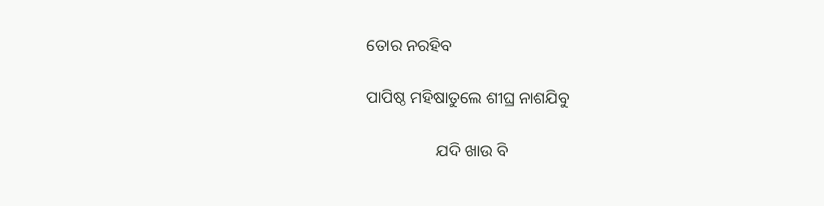ତୋର ନରହିବ

ପାପିଷ୍ଠ ମହିଷାତୁଲେ ଶୀଘ୍ର ନାଶଯିବୁ

                 ଯଦି ଖାଉ ବି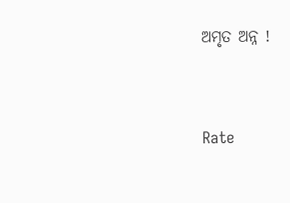ଅମୃତ ଅନ୍ନ !



Rate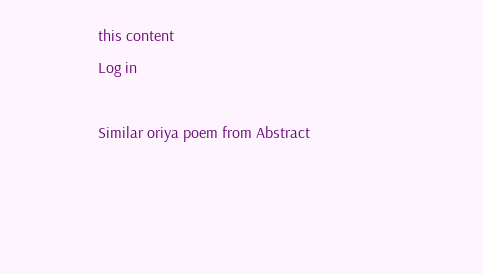this content
Log in

Similar oriya poem from Abstract